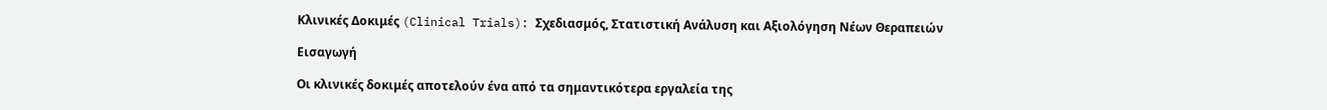Κλινικές Δοκιμές (Clinical Trials): Σχεδιασμός, Στατιστική Ανάλυση και Αξιολόγηση Νέων Θεραπειών

Εισαγωγή

Οι κλινικές δοκιμές αποτελούν ένα από τα σημαντικότερα εργαλεία της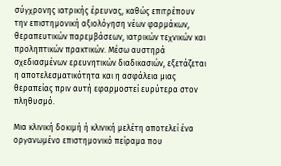σύγχρονης ιατρικής έρευνας, καθώς επιτρέπουν την επιστημονική αξιολόγηση νέων φαρμάκων, θεραπευτικών παρεμβάσεων, ιατρικών τεχνικών και προληπτικών πρακτικών. Μέσω αυστηρά σχεδιασμένων ερευνητικών διαδικασιών, εξετάζεται η αποτελεσματικότητα και η ασφάλεια μιας θεραπείας πριν αυτή εφαρμοστεί ευρύτερα στον πληθυσμό.

Μια κλινική δοκιμή ή κλινική μελέτη αποτελεί ένα οργανωμένο επιστημονικό πείραμα που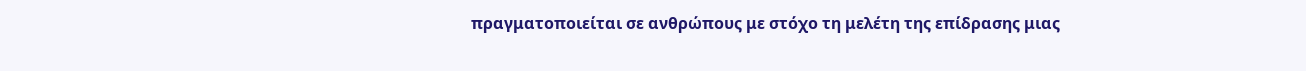πραγματοποιείται σε ανθρώπους με στόχο τη μελέτη της επίδρασης μιας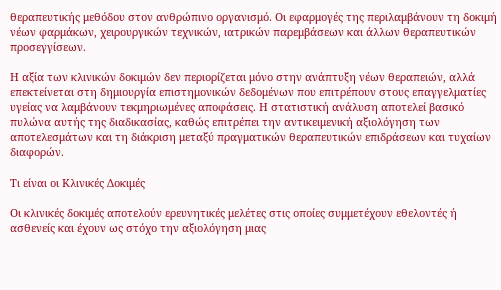θεραπευτικής μεθόδου στον ανθρώπινο οργανισμό. Οι εφαρμογές της περιλαμβάνουν τη δοκιμή νέων φαρμάκων, χειρουργικών τεχνικών, ιατρικών παρεμβάσεων και άλλων θεραπευτικών προσεγγίσεων.

Η αξία των κλινικών δοκιμών δεν περιορίζεται μόνο στην ανάπτυξη νέων θεραπειών, αλλά επεκτείνεται στη δημιουργία επιστημονικών δεδομένων που επιτρέπουν στους επαγγελματίες υγείας να λαμβάνουν τεκμηριωμένες αποφάσεις. Η στατιστική ανάλυση αποτελεί βασικό πυλώνα αυτής της διαδικασίας, καθώς επιτρέπει την αντικειμενική αξιολόγηση των αποτελεσμάτων και τη διάκριση μεταξύ πραγματικών θεραπευτικών επιδράσεων και τυχαίων διαφορών.

Τι είναι οι Κλινικές Δοκιμές

Οι κλινικές δοκιμές αποτελούν ερευνητικές μελέτες στις οποίες συμμετέχουν εθελοντές ή ασθενείς και έχουν ως στόχο την αξιολόγηση μιας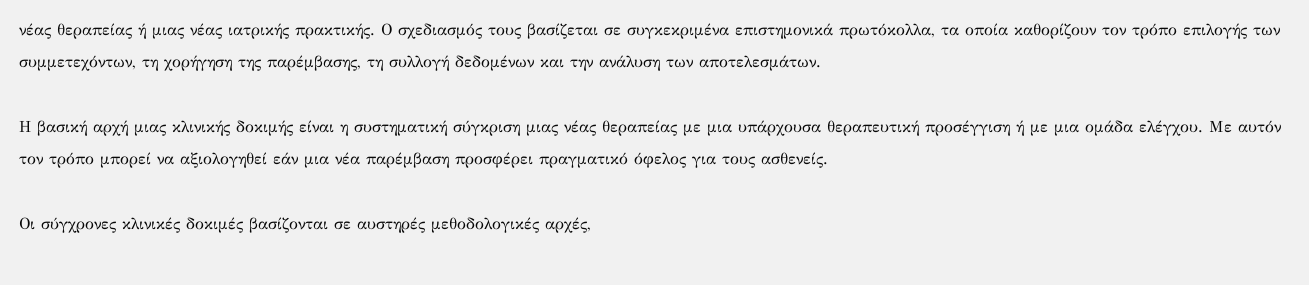νέας θεραπείας ή μιας νέας ιατρικής πρακτικής. Ο σχεδιασμός τους βασίζεται σε συγκεκριμένα επιστημονικά πρωτόκολλα, τα οποία καθορίζουν τον τρόπο επιλογής των συμμετεχόντων, τη χορήγηση της παρέμβασης, τη συλλογή δεδομένων και την ανάλυση των αποτελεσμάτων.

Η βασική αρχή μιας κλινικής δοκιμής είναι η συστηματική σύγκριση μιας νέας θεραπείας με μια υπάρχουσα θεραπευτική προσέγγιση ή με μια ομάδα ελέγχου. Με αυτόν τον τρόπο μπορεί να αξιολογηθεί εάν μια νέα παρέμβαση προσφέρει πραγματικό όφελος για τους ασθενείς.

Οι σύγχρονες κλινικές δοκιμές βασίζονται σε αυστηρές μεθοδολογικές αρχές,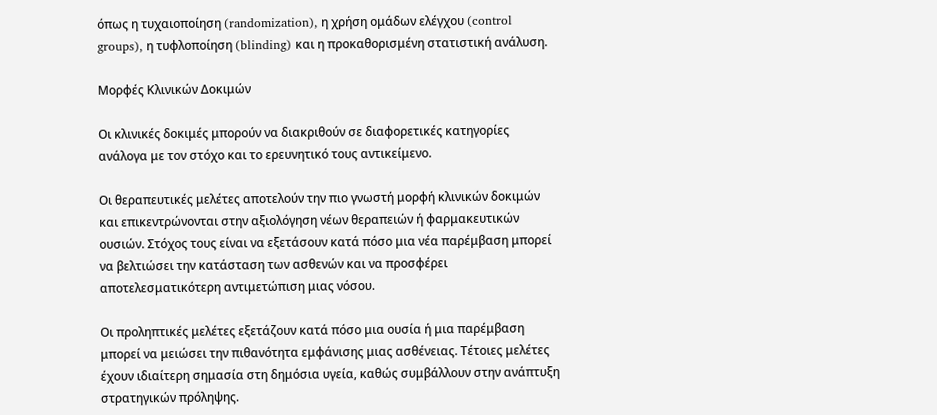όπως η τυχαιοποίηση (randomization), η χρήση ομάδων ελέγχου (control groups), η τυφλοποίηση (blinding) και η προκαθορισμένη στατιστική ανάλυση.

Μορφές Κλινικών Δοκιμών

Οι κλινικές δοκιμές μπορούν να διακριθούν σε διαφορετικές κατηγορίες ανάλογα με τον στόχο και το ερευνητικό τους αντικείμενο.

Οι θεραπευτικές μελέτες αποτελούν την πιο γνωστή μορφή κλινικών δοκιμών και επικεντρώνονται στην αξιολόγηση νέων θεραπειών ή φαρμακευτικών ουσιών. Στόχος τους είναι να εξετάσουν κατά πόσο μια νέα παρέμβαση μπορεί να βελτιώσει την κατάσταση των ασθενών και να προσφέρει αποτελεσματικότερη αντιμετώπιση μιας νόσου.

Οι προληπτικές μελέτες εξετάζουν κατά πόσο μια ουσία ή μια παρέμβαση μπορεί να μειώσει την πιθανότητα εμφάνισης μιας ασθένειας. Τέτοιες μελέτες έχουν ιδιαίτερη σημασία στη δημόσια υγεία, καθώς συμβάλλουν στην ανάπτυξη στρατηγικών πρόληψης.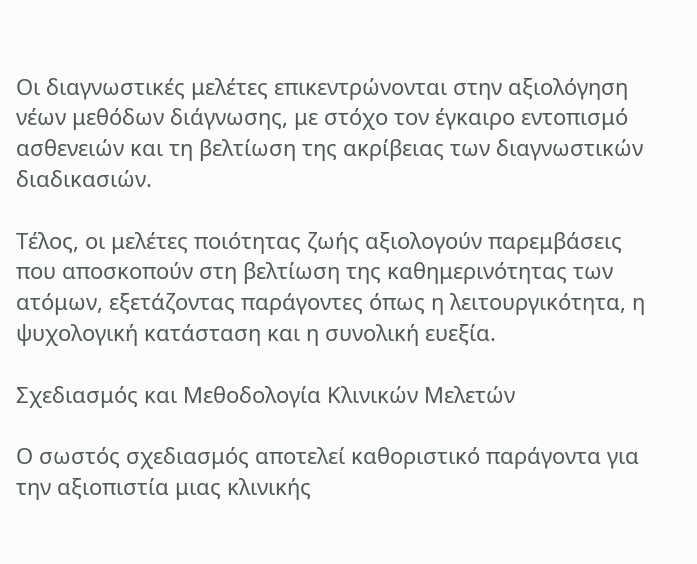Οι διαγνωστικές μελέτες επικεντρώνονται στην αξιολόγηση νέων μεθόδων διάγνωσης, με στόχο τον έγκαιρο εντοπισμό ασθενειών και τη βελτίωση της ακρίβειας των διαγνωστικών διαδικασιών.

Τέλος, οι μελέτες ποιότητας ζωής αξιολογούν παρεμβάσεις που αποσκοπούν στη βελτίωση της καθημερινότητας των ατόμων, εξετάζοντας παράγοντες όπως η λειτουργικότητα, η ψυχολογική κατάσταση και η συνολική ευεξία.

Σχεδιασμός και Μεθοδολογία Κλινικών Μελετών

Ο σωστός σχεδιασμός αποτελεί καθοριστικό παράγοντα για την αξιοπιστία μιας κλινικής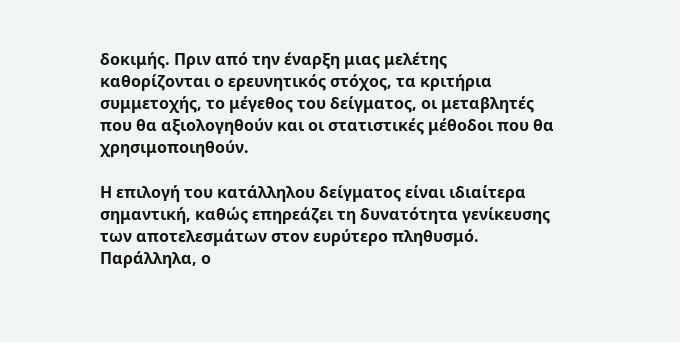δοκιμής. Πριν από την έναρξη μιας μελέτης καθορίζονται ο ερευνητικός στόχος, τα κριτήρια συμμετοχής, το μέγεθος του δείγματος, οι μεταβλητές που θα αξιολογηθούν και οι στατιστικές μέθοδοι που θα χρησιμοποιηθούν.

Η επιλογή του κατάλληλου δείγματος είναι ιδιαίτερα σημαντική, καθώς επηρεάζει τη δυνατότητα γενίκευσης των αποτελεσμάτων στον ευρύτερο πληθυσμό. Παράλληλα, ο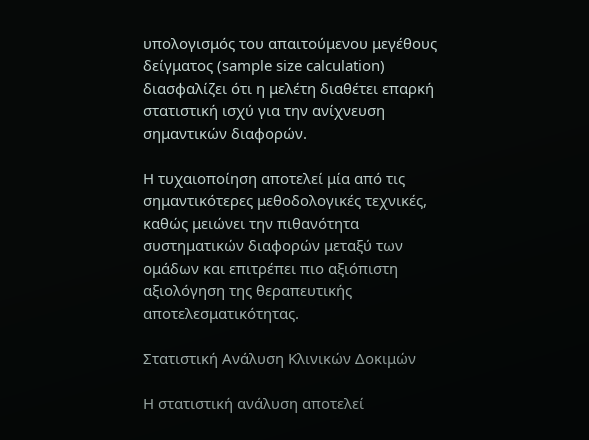υπολογισμός του απαιτούμενου μεγέθους δείγματος (sample size calculation) διασφαλίζει ότι η μελέτη διαθέτει επαρκή στατιστική ισχύ για την ανίχνευση σημαντικών διαφορών.

Η τυχαιοποίηση αποτελεί μία από τις σημαντικότερες μεθοδολογικές τεχνικές, καθώς μειώνει την πιθανότητα συστηματικών διαφορών μεταξύ των ομάδων και επιτρέπει πιο αξιόπιστη αξιολόγηση της θεραπευτικής αποτελεσματικότητας.

Στατιστική Ανάλυση Κλινικών Δοκιμών

Η στατιστική ανάλυση αποτελεί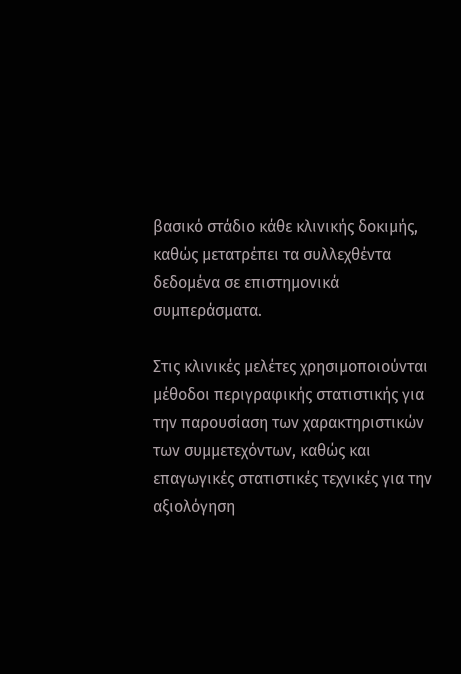βασικό στάδιο κάθε κλινικής δοκιμής, καθώς μετατρέπει τα συλλεχθέντα δεδομένα σε επιστημονικά συμπεράσματα.

Στις κλινικές μελέτες χρησιμοποιούνται μέθοδοι περιγραφικής στατιστικής για την παρουσίαση των χαρακτηριστικών των συμμετεχόντων, καθώς και επαγωγικές στατιστικές τεχνικές για την αξιολόγηση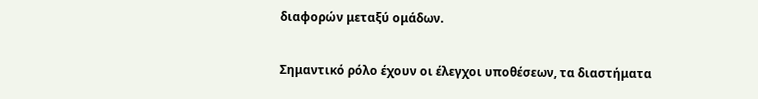διαφορών μεταξύ ομάδων.

Σημαντικό ρόλο έχουν οι έλεγχοι υποθέσεων, τα διαστήματα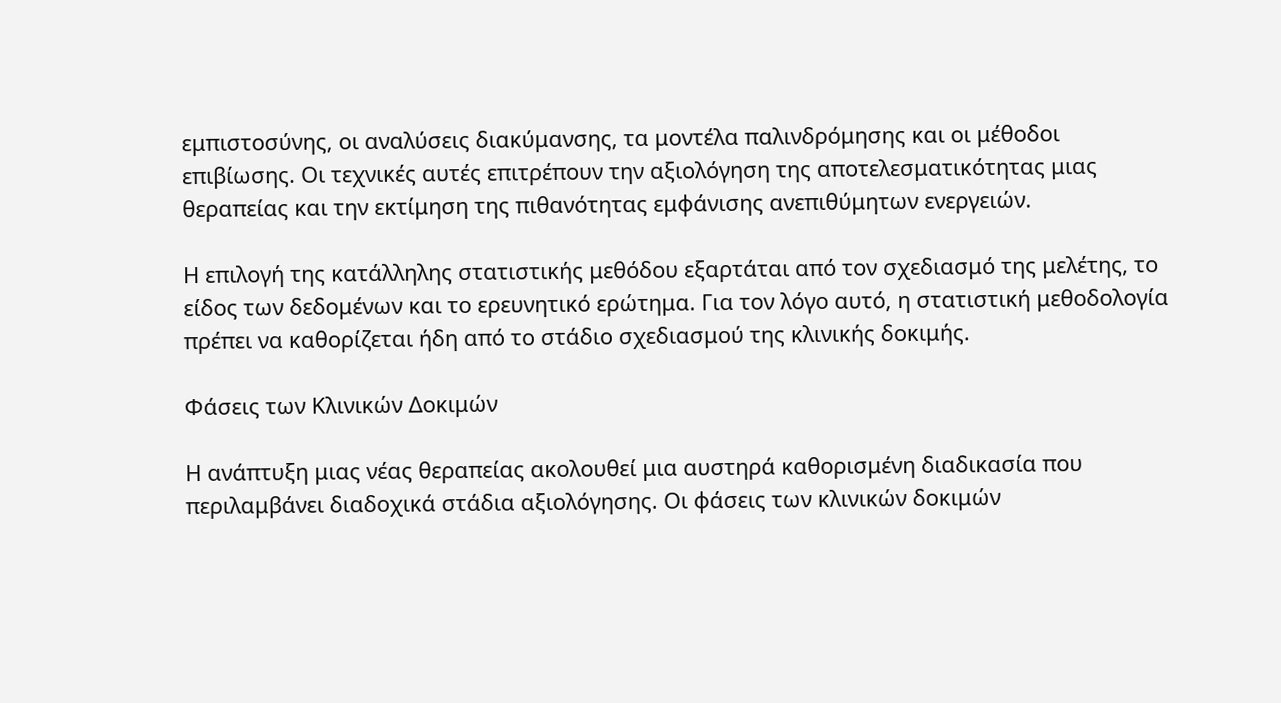εμπιστοσύνης, οι αναλύσεις διακύμανσης, τα μοντέλα παλινδρόμησης και οι μέθοδοι επιβίωσης. Οι τεχνικές αυτές επιτρέπουν την αξιολόγηση της αποτελεσματικότητας μιας θεραπείας και την εκτίμηση της πιθανότητας εμφάνισης ανεπιθύμητων ενεργειών.

Η επιλογή της κατάλληλης στατιστικής μεθόδου εξαρτάται από τον σχεδιασμό της μελέτης, το είδος των δεδομένων και το ερευνητικό ερώτημα. Για τον λόγο αυτό, η στατιστική μεθοδολογία πρέπει να καθορίζεται ήδη από το στάδιο σχεδιασμού της κλινικής δοκιμής.

Φάσεις των Κλινικών Δοκιμών

Η ανάπτυξη μιας νέας θεραπείας ακολουθεί μια αυστηρά καθορισμένη διαδικασία που περιλαμβάνει διαδοχικά στάδια αξιολόγησης. Οι φάσεις των κλινικών δοκιμών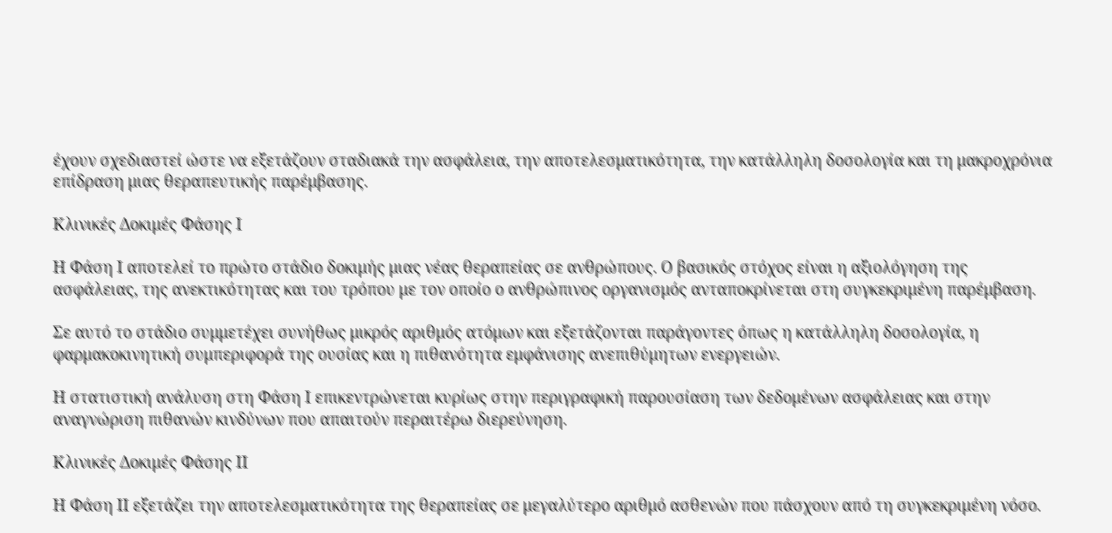έχουν σχεδιαστεί ώστε να εξετάζουν σταδιακά την ασφάλεια, την αποτελεσματικότητα, την κατάλληλη δοσολογία και τη μακροχρόνια επίδραση μιας θεραπευτικής παρέμβασης.

Κλινικές Δοκιμές Φάσης Ι

Η Φάση Ι αποτελεί το πρώτο στάδιο δοκιμής μιας νέας θεραπείας σε ανθρώπους. Ο βασικός στόχος είναι η αξιολόγηση της ασφάλειας, της ανεκτικότητας και του τρόπου με τον οποίο ο ανθρώπινος οργανισμός ανταποκρίνεται στη συγκεκριμένη παρέμβαση.

Σε αυτό το στάδιο συμμετέχει συνήθως μικρός αριθμός ατόμων και εξετάζονται παράγοντες όπως η κατάλληλη δοσολογία, η φαρμακοκινητική συμπεριφορά της ουσίας και η πιθανότητα εμφάνισης ανεπιθύμητων ενεργειών.

Η στατιστική ανάλυση στη Φάση Ι επικεντρώνεται κυρίως στην περιγραφική παρουσίαση των δεδομένων ασφάλειας και στην αναγνώριση πιθανών κινδύνων που απαιτούν περαιτέρω διερεύνηση.

Κλινικές Δοκιμές Φάσης ΙΙ

Η Φάση ΙΙ εξετάζει την αποτελεσματικότητα της θεραπείας σε μεγαλύτερο αριθμό ασθενών που πάσχουν από τη συγκεκριμένη νόσο.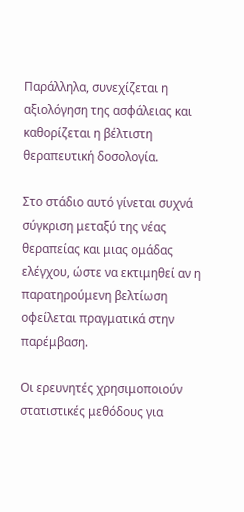Παράλληλα, συνεχίζεται η αξιολόγηση της ασφάλειας και καθορίζεται η βέλτιστη θεραπευτική δοσολογία.

Στο στάδιο αυτό γίνεται συχνά σύγκριση μεταξύ της νέας θεραπείας και μιας ομάδας ελέγχου, ώστε να εκτιμηθεί αν η παρατηρούμενη βελτίωση οφείλεται πραγματικά στην παρέμβαση.

Οι ερευνητές χρησιμοποιούν στατιστικές μεθόδους για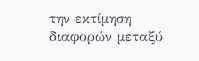την εκτίμηση διαφορών μεταξύ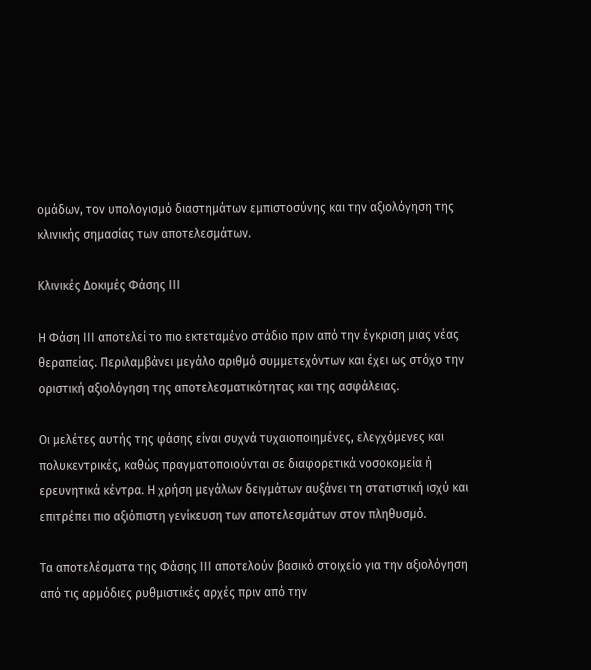ομάδων, τον υπολογισμό διαστημάτων εμπιστοσύνης και την αξιολόγηση της κλινικής σημασίας των αποτελεσμάτων.

Κλινικές Δοκιμές Φάσης ΙΙΙ

Η Φάση ΙΙΙ αποτελεί το πιο εκτεταμένο στάδιο πριν από την έγκριση μιας νέας θεραπείας. Περιλαμβάνει μεγάλο αριθμό συμμετεχόντων και έχει ως στόχο την οριστική αξιολόγηση της αποτελεσματικότητας και της ασφάλειας.

Οι μελέτες αυτής της φάσης είναι συχνά τυχαιοποιημένες, ελεγχόμενες και πολυκεντρικές, καθώς πραγματοποιούνται σε διαφορετικά νοσοκομεία ή ερευνητικά κέντρα. Η χρήση μεγάλων δειγμάτων αυξάνει τη στατιστική ισχύ και επιτρέπει πιο αξιόπιστη γενίκευση των αποτελεσμάτων στον πληθυσμό.

Τα αποτελέσματα της Φάσης ΙΙΙ αποτελούν βασικό στοιχείο για την αξιολόγηση από τις αρμόδιες ρυθμιστικές αρχές πριν από την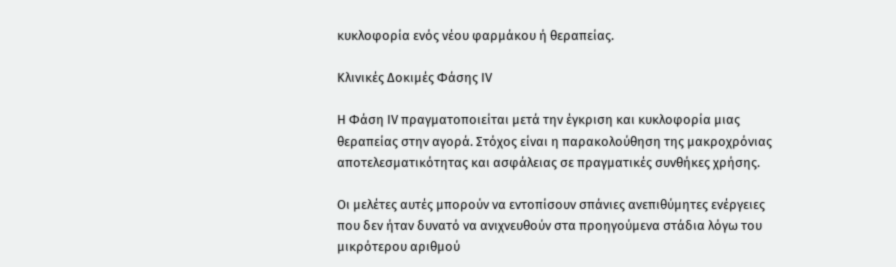κυκλοφορία ενός νέου φαρμάκου ή θεραπείας.

Κλινικές Δοκιμές Φάσης IV

Η Φάση IV πραγματοποιείται μετά την έγκριση και κυκλοφορία μιας θεραπείας στην αγορά. Στόχος είναι η παρακολούθηση της μακροχρόνιας αποτελεσματικότητας και ασφάλειας σε πραγματικές συνθήκες χρήσης.

Οι μελέτες αυτές μπορούν να εντοπίσουν σπάνιες ανεπιθύμητες ενέργειες που δεν ήταν δυνατό να ανιχνευθούν στα προηγούμενα στάδια λόγω του μικρότερου αριθμού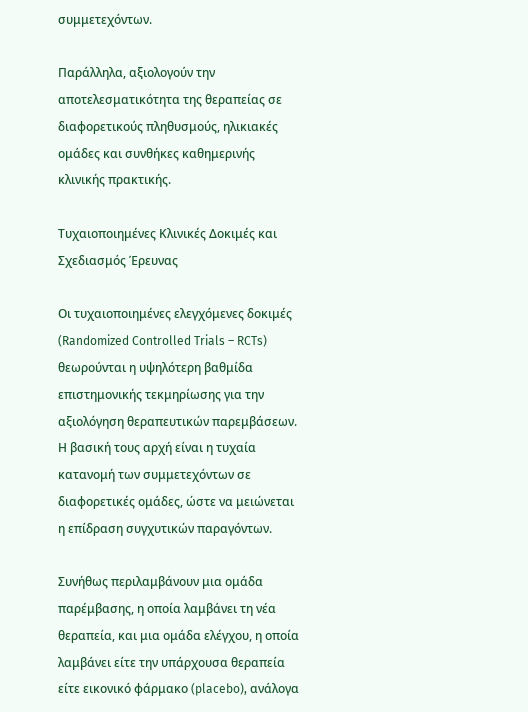συμμετεχόντων.

Παράλληλα, αξιολογούν την αποτελεσματικότητα της θεραπείας σε διαφορετικούς πληθυσμούς, ηλικιακές ομάδες και συνθήκες καθημερινής κλινικής πρακτικής.

Τυχαιοποιημένες Κλινικές Δοκιμές και Σχεδιασμός Έρευνας

Οι τυχαιοποιημένες ελεγχόμενες δοκιμές (Randomized Controlled Trials – RCTs) θεωρούνται η υψηλότερη βαθμίδα επιστημονικής τεκμηρίωσης για την αξιολόγηση θεραπευτικών παρεμβάσεων. Η βασική τους αρχή είναι η τυχαία κατανομή των συμμετεχόντων σε διαφορετικές ομάδες, ώστε να μειώνεται η επίδραση συγχυτικών παραγόντων.

Συνήθως περιλαμβάνουν μια ομάδα παρέμβασης, η οποία λαμβάνει τη νέα θεραπεία, και μια ομάδα ελέγχου, η οποία λαμβάνει είτε την υπάρχουσα θεραπεία είτε εικονικό φάρμακο (placebo), ανάλογα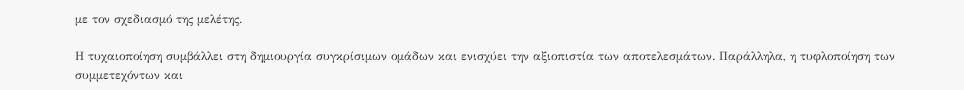με τον σχεδιασμό της μελέτης.

Η τυχαιοποίηση συμβάλλει στη δημιουργία συγκρίσιμων ομάδων και ενισχύει την αξιοπιστία των αποτελεσμάτων. Παράλληλα, η τυφλοποίηση των συμμετεχόντων και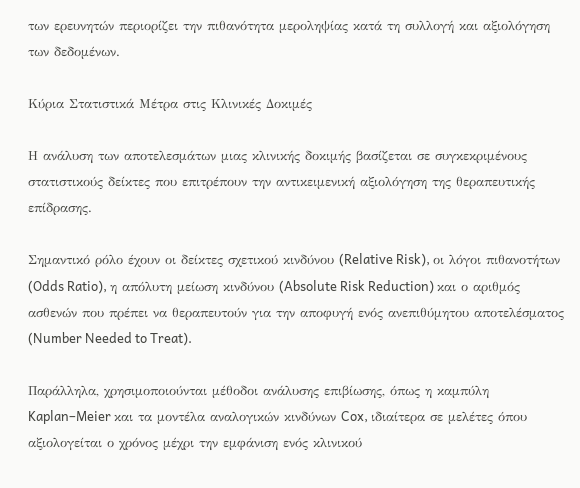των ερευνητών περιορίζει την πιθανότητα μεροληψίας κατά τη συλλογή και αξιολόγηση των δεδομένων.

Κύρια Στατιστικά Μέτρα στις Κλινικές Δοκιμές

Η ανάλυση των αποτελεσμάτων μιας κλινικής δοκιμής βασίζεται σε συγκεκριμένους στατιστικούς δείκτες που επιτρέπουν την αντικειμενική αξιολόγηση της θεραπευτικής επίδρασης.

Σημαντικό ρόλο έχουν οι δείκτες σχετικού κινδύνου (Relative Risk), οι λόγοι πιθανοτήτων (Odds Ratio), η απόλυτη μείωση κινδύνου (Absolute Risk Reduction) και ο αριθμός ασθενών που πρέπει να θεραπευτούν για την αποφυγή ενός ανεπιθύμητου αποτελέσματος (Number Needed to Treat).

Παράλληλα, χρησιμοποιούνται μέθοδοι ανάλυσης επιβίωσης, όπως η καμπύλη Kaplan–Meier και τα μοντέλα αναλογικών κινδύνων Cox, ιδιαίτερα σε μελέτες όπου αξιολογείται ο χρόνος μέχρι την εμφάνιση ενός κλινικού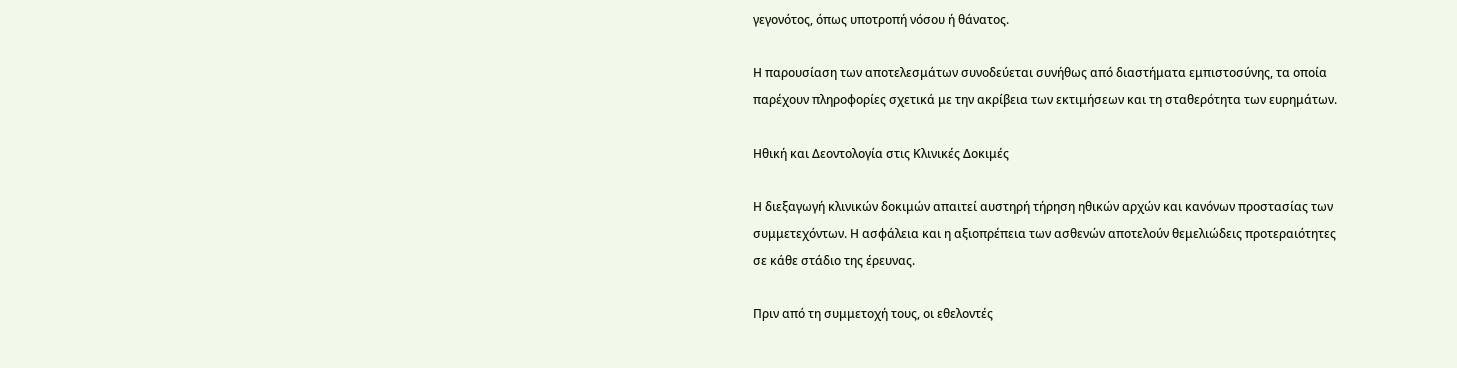γεγονότος, όπως υποτροπή νόσου ή θάνατος.

Η παρουσίαση των αποτελεσμάτων συνοδεύεται συνήθως από διαστήματα εμπιστοσύνης, τα οποία παρέχουν πληροφορίες σχετικά με την ακρίβεια των εκτιμήσεων και τη σταθερότητα των ευρημάτων.

Ηθική και Δεοντολογία στις Κλινικές Δοκιμές

Η διεξαγωγή κλινικών δοκιμών απαιτεί αυστηρή τήρηση ηθικών αρχών και κανόνων προστασίας των συμμετεχόντων. Η ασφάλεια και η αξιοπρέπεια των ασθενών αποτελούν θεμελιώδεις προτεραιότητες σε κάθε στάδιο της έρευνας.

Πριν από τη συμμετοχή τους, οι εθελοντές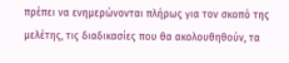πρέπει να ενημερώνονται πλήρως για τον σκοπό της μελέτης, τις διαδικασίες που θα ακολουθηθούν, τα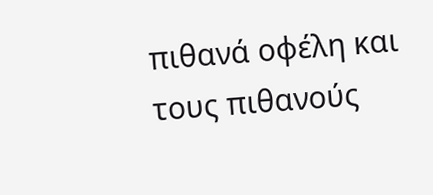πιθανά οφέλη και τους πιθανούς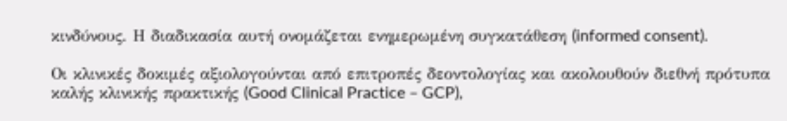κινδύνους. Η διαδικασία αυτή ονομάζεται ενημερωμένη συγκατάθεση (informed consent).

Οι κλινικές δοκιμές αξιολογούνται από επιτροπές δεοντολογίας και ακολουθούν διεθνή πρότυπα καλής κλινικής πρακτικής (Good Clinical Practice – GCP),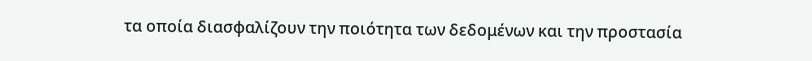τα οποία διασφαλίζουν την ποιότητα των δεδομένων και την προστασία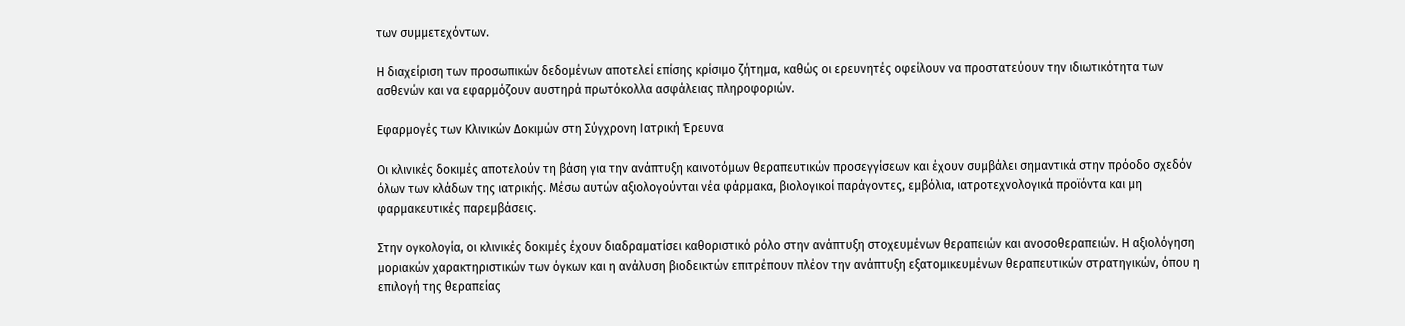των συμμετεχόντων.

Η διαχείριση των προσωπικών δεδομένων αποτελεί επίσης κρίσιμο ζήτημα, καθώς οι ερευνητές οφείλουν να προστατεύουν την ιδιωτικότητα των ασθενών και να εφαρμόζουν αυστηρά πρωτόκολλα ασφάλειας πληροφοριών.

Εφαρμογές των Κλινικών Δοκιμών στη Σύγχρονη Ιατρική Έρευνα

Οι κλινικές δοκιμές αποτελούν τη βάση για την ανάπτυξη καινοτόμων θεραπευτικών προσεγγίσεων και έχουν συμβάλει σημαντικά στην πρόοδο σχεδόν όλων των κλάδων της ιατρικής. Μέσω αυτών αξιολογούνται νέα φάρμακα, βιολογικοί παράγοντες, εμβόλια, ιατροτεχνολογικά προϊόντα και μη φαρμακευτικές παρεμβάσεις.

Στην ογκολογία, οι κλινικές δοκιμές έχουν διαδραματίσει καθοριστικό ρόλο στην ανάπτυξη στοχευμένων θεραπειών και ανοσοθεραπειών. Η αξιολόγηση μοριακών χαρακτηριστικών των όγκων και η ανάλυση βιοδεικτών επιτρέπουν πλέον την ανάπτυξη εξατομικευμένων θεραπευτικών στρατηγικών, όπου η επιλογή της θεραπείας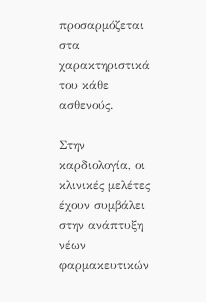προσαρμόζεται στα χαρακτηριστικά του κάθε ασθενούς.

Στην καρδιολογία, οι κλινικές μελέτες έχουν συμβάλει στην ανάπτυξη νέων φαρμακευτικών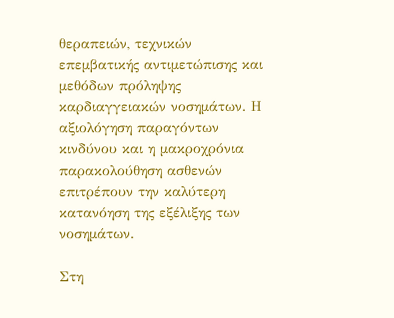θεραπειών, τεχνικών επεμβατικής αντιμετώπισης και μεθόδων πρόληψης καρδιαγγειακών νοσημάτων. Η αξιολόγηση παραγόντων κινδύνου και η μακροχρόνια παρακολούθηση ασθενών επιτρέπουν την καλύτερη κατανόηση της εξέλιξης των νοσημάτων.

Στη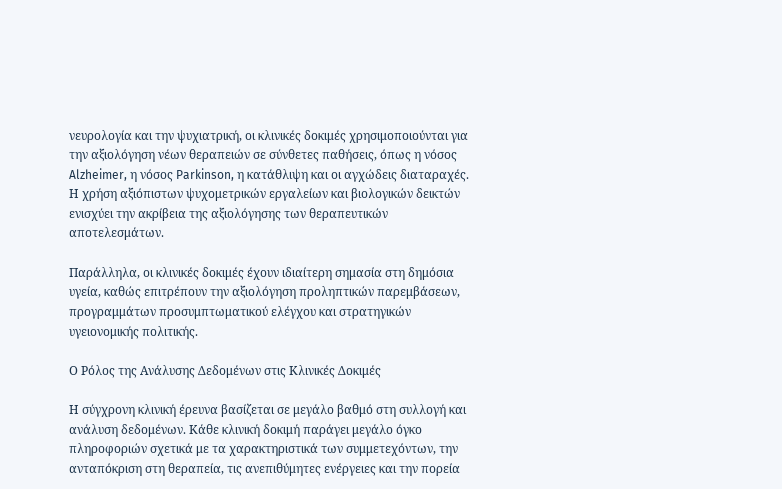νευρολογία και την ψυχιατρική, οι κλινικές δοκιμές χρησιμοποιούνται για την αξιολόγηση νέων θεραπειών σε σύνθετες παθήσεις, όπως η νόσος Alzheimer, η νόσος Parkinson, η κατάθλιψη και οι αγχώδεις διαταραχές. Η χρήση αξιόπιστων ψυχομετρικών εργαλείων και βιολογικών δεικτών ενισχύει την ακρίβεια της αξιολόγησης των θεραπευτικών αποτελεσμάτων.

Παράλληλα, οι κλινικές δοκιμές έχουν ιδιαίτερη σημασία στη δημόσια υγεία, καθώς επιτρέπουν την αξιολόγηση προληπτικών παρεμβάσεων, προγραμμάτων προσυμπτωματικού ελέγχου και στρατηγικών υγειονομικής πολιτικής.

Ο Ρόλος της Ανάλυσης Δεδομένων στις Κλινικές Δοκιμές

Η σύγχρονη κλινική έρευνα βασίζεται σε μεγάλο βαθμό στη συλλογή και ανάλυση δεδομένων. Κάθε κλινική δοκιμή παράγει μεγάλο όγκο πληροφοριών σχετικά με τα χαρακτηριστικά των συμμετεχόντων, την ανταπόκριση στη θεραπεία, τις ανεπιθύμητες ενέργειες και την πορεία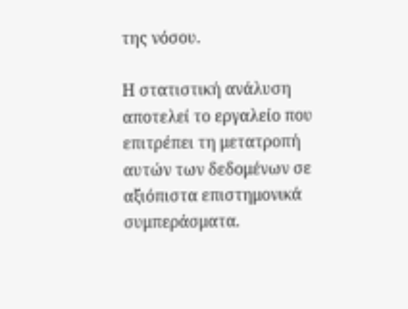της νόσου.

Η στατιστική ανάλυση αποτελεί το εργαλείο που επιτρέπει τη μετατροπή αυτών των δεδομένων σε αξιόπιστα επιστημονικά συμπεράσματα.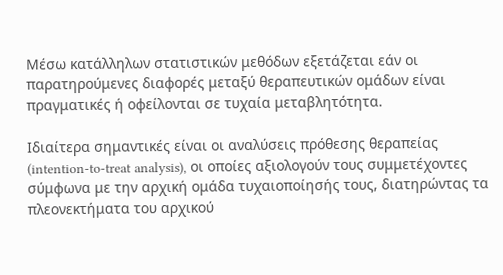Μέσω κατάλληλων στατιστικών μεθόδων εξετάζεται εάν οι παρατηρούμενες διαφορές μεταξύ θεραπευτικών ομάδων είναι πραγματικές ή οφείλονται σε τυχαία μεταβλητότητα.

Ιδιαίτερα σημαντικές είναι οι αναλύσεις πρόθεσης θεραπείας (intention-to-treat analysis), οι οποίες αξιολογούν τους συμμετέχοντες σύμφωνα με την αρχική ομάδα τυχαιοποίησής τους, διατηρώντας τα πλεονεκτήματα του αρχικού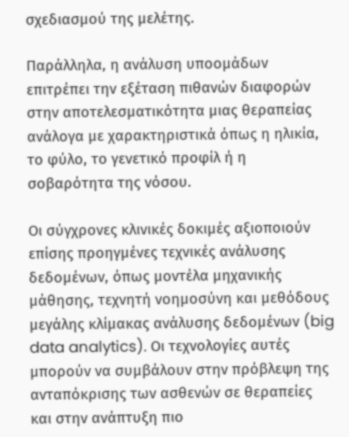σχεδιασμού της μελέτης.

Παράλληλα, η ανάλυση υποομάδων επιτρέπει την εξέταση πιθανών διαφορών στην αποτελεσματικότητα μιας θεραπείας ανάλογα με χαρακτηριστικά όπως η ηλικία, το φύλο, το γενετικό προφίλ ή η σοβαρότητα της νόσου.

Οι σύγχρονες κλινικές δοκιμές αξιοποιούν επίσης προηγμένες τεχνικές ανάλυσης δεδομένων, όπως μοντέλα μηχανικής μάθησης, τεχνητή νοημοσύνη και μεθόδους μεγάλης κλίμακας ανάλυσης δεδομένων (big data analytics). Οι τεχνολογίες αυτές μπορούν να συμβάλουν στην πρόβλεψη της ανταπόκρισης των ασθενών σε θεραπείες και στην ανάπτυξη πιο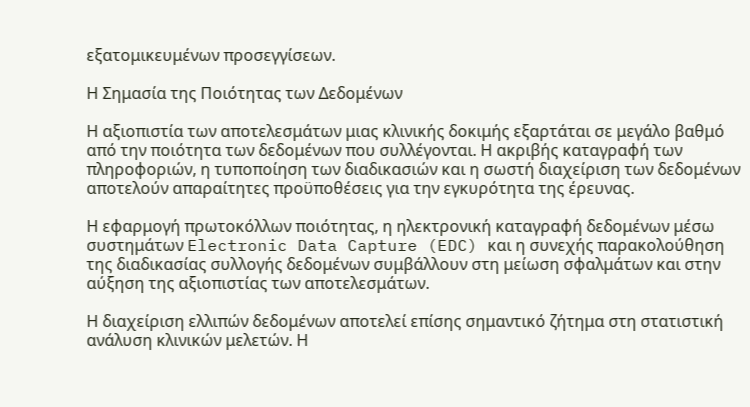εξατομικευμένων προσεγγίσεων.

Η Σημασία της Ποιότητας των Δεδομένων

Η αξιοπιστία των αποτελεσμάτων μιας κλινικής δοκιμής εξαρτάται σε μεγάλο βαθμό από την ποιότητα των δεδομένων που συλλέγονται. Η ακριβής καταγραφή των πληροφοριών, η τυποποίηση των διαδικασιών και η σωστή διαχείριση των δεδομένων αποτελούν απαραίτητες προϋποθέσεις για την εγκυρότητα της έρευνας.

Η εφαρμογή πρωτοκόλλων ποιότητας, η ηλεκτρονική καταγραφή δεδομένων μέσω συστημάτων Electronic Data Capture (EDC) και η συνεχής παρακολούθηση της διαδικασίας συλλογής δεδομένων συμβάλλουν στη μείωση σφαλμάτων και στην αύξηση της αξιοπιστίας των αποτελεσμάτων.

Η διαχείριση ελλιπών δεδομένων αποτελεί επίσης σημαντικό ζήτημα στη στατιστική ανάλυση κλινικών μελετών. Η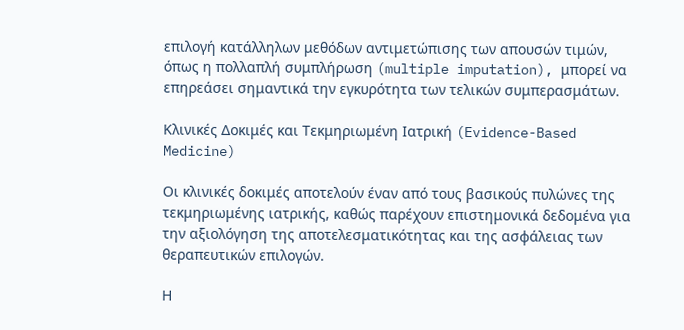επιλογή κατάλληλων μεθόδων αντιμετώπισης των απουσών τιμών, όπως η πολλαπλή συμπλήρωση (multiple imputation), μπορεί να επηρεάσει σημαντικά την εγκυρότητα των τελικών συμπερασμάτων.

Κλινικές Δοκιμές και Τεκμηριωμένη Ιατρική (Evidence-Based Medicine)

Οι κλινικές δοκιμές αποτελούν έναν από τους βασικούς πυλώνες της τεκμηριωμένης ιατρικής, καθώς παρέχουν επιστημονικά δεδομένα για την αξιολόγηση της αποτελεσματικότητας και της ασφάλειας των θεραπευτικών επιλογών.

Η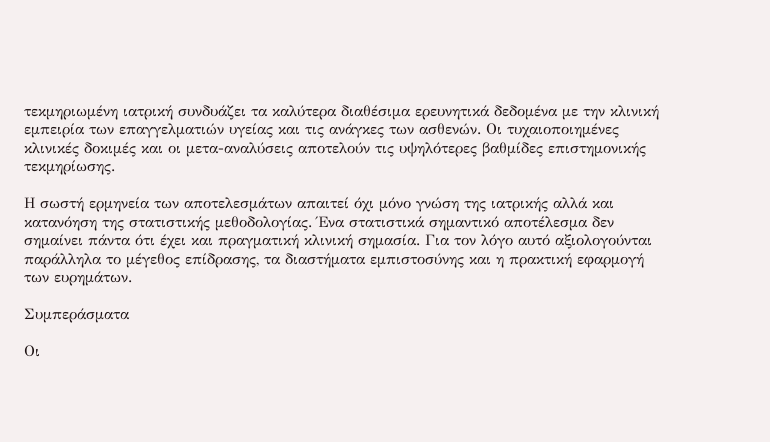τεκμηριωμένη ιατρική συνδυάζει τα καλύτερα διαθέσιμα ερευνητικά δεδομένα με την κλινική εμπειρία των επαγγελματιών υγείας και τις ανάγκες των ασθενών. Οι τυχαιοποιημένες κλινικές δοκιμές και οι μετα-αναλύσεις αποτελούν τις υψηλότερες βαθμίδες επιστημονικής τεκμηρίωσης.

Η σωστή ερμηνεία των αποτελεσμάτων απαιτεί όχι μόνο γνώση της ιατρικής αλλά και κατανόηση της στατιστικής μεθοδολογίας. Ένα στατιστικά σημαντικό αποτέλεσμα δεν σημαίνει πάντα ότι έχει και πραγματική κλινική σημασία. Για τον λόγο αυτό αξιολογούνται παράλληλα το μέγεθος επίδρασης, τα διαστήματα εμπιστοσύνης και η πρακτική εφαρμογή των ευρημάτων.

Συμπεράσματα

Οι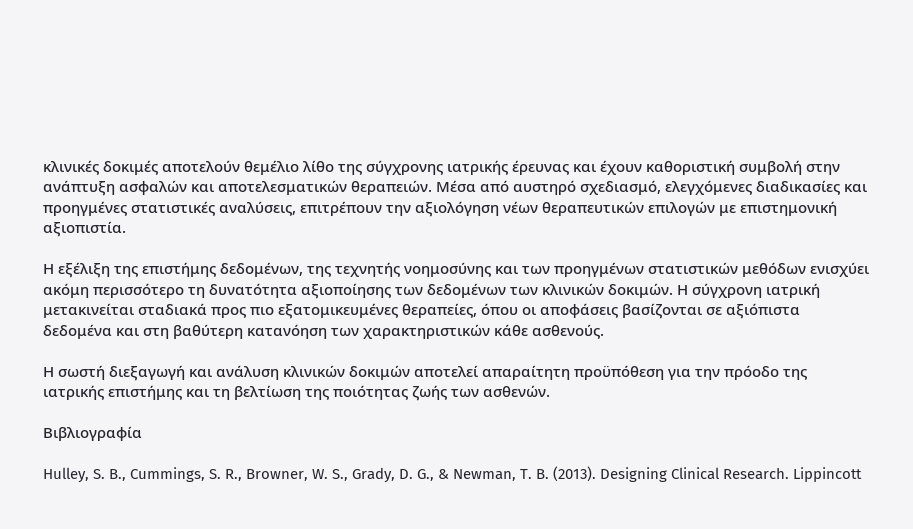κλινικές δοκιμές αποτελούν θεμέλιο λίθο της σύγχρονης ιατρικής έρευνας και έχουν καθοριστική συμβολή στην ανάπτυξη ασφαλών και αποτελεσματικών θεραπειών. Μέσα από αυστηρό σχεδιασμό, ελεγχόμενες διαδικασίες και προηγμένες στατιστικές αναλύσεις, επιτρέπουν την αξιολόγηση νέων θεραπευτικών επιλογών με επιστημονική αξιοπιστία.

Η εξέλιξη της επιστήμης δεδομένων, της τεχνητής νοημοσύνης και των προηγμένων στατιστικών μεθόδων ενισχύει ακόμη περισσότερο τη δυνατότητα αξιοποίησης των δεδομένων των κλινικών δοκιμών. Η σύγχρονη ιατρική μετακινείται σταδιακά προς πιο εξατομικευμένες θεραπείες, όπου οι αποφάσεις βασίζονται σε αξιόπιστα δεδομένα και στη βαθύτερη κατανόηση των χαρακτηριστικών κάθε ασθενούς.

Η σωστή διεξαγωγή και ανάλυση κλινικών δοκιμών αποτελεί απαραίτητη προϋπόθεση για την πρόοδο της ιατρικής επιστήμης και τη βελτίωση της ποιότητας ζωής των ασθενών.

Βιβλιογραφία

Hulley, S. B., Cummings, S. R., Browner, W. S., Grady, D. G., & Newman, T. B. (2013). Designing Clinical Research. Lippincott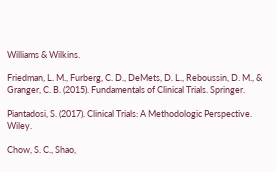Williams & Wilkins.

Friedman, L. M., Furberg, C. D., DeMets, D. L., Reboussin, D. M., & Granger, C. B. (2015). Fundamentals of Clinical Trials. Springer.

Piantadosi, S. (2017). Clinical Trials: A Methodologic Perspective. Wiley.

Chow, S. C., Shao,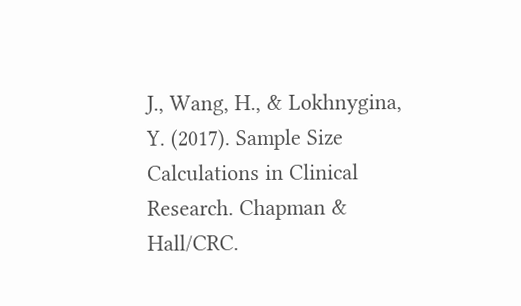J., Wang, H., & Lokhnygina, Y. (2017). Sample Size Calculations in Clinical Research. Chapman & Hall/CRC.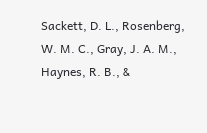Sackett, D. L., Rosenberg, W. M. C., Gray, J. A. M., Haynes, R. B., &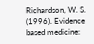Richardson, W. S. (1996). Evidence based medicine: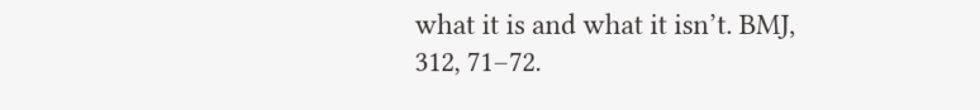what it is and what it isn’t. BMJ, 312, 71–72.